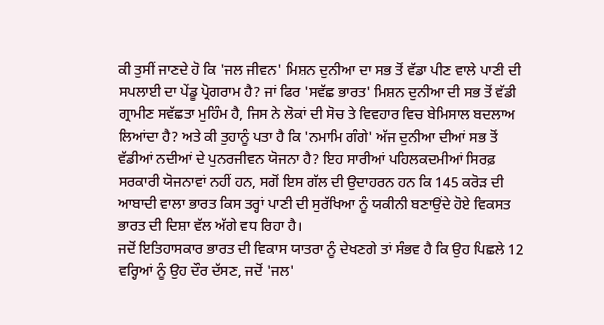ਕੀ ਤੁਸੀਂ ਜਾਣਦੇ ਹੋ ਕਿ 'ਜਲ ਜੀਵਨ' ਮਿਸ਼ਨ ਦੁਨੀਆ ਦਾ ਸਭ ਤੋਂ ਵੱਡਾ ਪੀਣ ਵਾਲੇ ਪਾਣੀ ਦੀ ਸਪਲਾਈ ਦਾ ਪੇਂਡੂ ਪ੍ਰੋਗਰਾਮ ਹੈ? ਜਾਂ ਫਿਰ 'ਸਵੱਛ ਭਾਰਤ' ਮਿਸ਼ਨ ਦੁਨੀਆ ਦੀ ਸਭ ਤੋਂ ਵੱਡੀ ਗ੍ਰਾਮੀਣ ਸਵੱਛਤਾ ਮੁਹਿੰਮ ਹੈ, ਜਿਸ ਨੇ ਲੋਕਾਂ ਦੀ ਸੋਚ ਤੇ ਵਿਵਹਾਰ ਵਿਚ ਬੇਮਿਸਾਲ ਬਦਲਾਅ ਲਿਆਂਦਾ ਹੈ? ਅਤੇ ਕੀ ਤੁਹਾਨੂੰ ਪਤਾ ਹੈ ਕਿ 'ਨਮਾਮਿ ਗੰਗੇ' ਅੱਜ ਦੁਨੀਆ ਦੀਆਂ ਸਭ ਤੋਂ ਵੱਡੀਆਂ ਨਦੀਆਂ ਦੇ ਪੁਨਰਜੀਵਨ ਯੋਜਨਾ ਹੈ? ਇਹ ਸਾਰੀਆਂ ਪਹਿਲਕਦਮੀਆਂ ਸਿਰਫ਼ ਸਰਕਾਰੀ ਯੋਜਨਾਵਾਂ ਨਹੀਂ ਹਨ, ਸਗੋਂ ਇਸ ਗੱਲ ਦੀ ਉਦਾਹਰਨ ਹਨ ਕਿ 145 ਕਰੋੜ ਦੀ ਆਬਾਦੀ ਵਾਲਾ ਭਾਰਤ ਕਿਸ ਤਰ੍ਹਾਂ ਪਾਣੀ ਦੀ ਸੁਰੱਖਿਆ ਨੂੰ ਯਕੀਨੀ ਬਣਾਉਂਦੇ ਹੋਏ ਵਿਕਸਤ ਭਾਰਤ ਦੀ ਦਿਸ਼ਾ ਵੱਲ ਅੱਗੇ ਵਧ ਰਿਹਾ ਹੈ।
ਜਦੋਂ ਇਤਿਹਾਸਕਾਰ ਭਾਰਤ ਦੀ ਵਿਕਾਸ ਯਾਤਰਾ ਨੂੰ ਦੇਖਣਗੇ ਤਾਂ ਸੰਭਵ ਹੈ ਕਿ ਉਹ ਪਿਛਲੇ 12 ਵਰ੍ਹਿਆਂ ਨੂੰ ਉਹ ਦੌਰ ਦੱਸਣ, ਜਦੋਂ 'ਜਲ'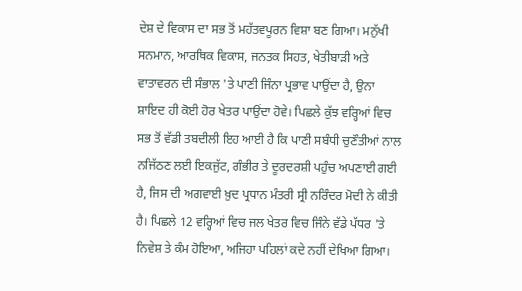ਦੇਸ਼ ਦੇ ਵਿਕਾਸ ਦਾ ਸਭ ਤੋਂ ਮਹੱਤਵਪੂਰਨ ਵਿਸ਼ਾ ਬਣ ਗਿਆ। ਮਨੁੱਖੀ ਸਨਮਾਨ, ਆਰਥਿਕ ਵਿਕਾਸ, ਜਨਤਕ ਸਿਹਤ, ਖੇਤੀਬਾੜੀ ਅਤੇ ਵਾਤਾਵਰਨ ਦੀ ਸੰਭਾਲ 'ਤੇ ਪਾਣੀ ਜਿੰਨਾ ਪ੍ਰਭਾਵ ਪਾਉਂਦਾ ਹੈ, ਉਨਾ ਸ਼ਾਇਦ ਹੀ ਕੋਈ ਹੋਰ ਖੇਤਰ ਪਾਉਂਦਾ ਹੋਵੇ। ਪਿਛਲੇ ਕੁੱਝ ਵਰ੍ਹਿਆਂ ਵਿਚ ਸਭ ਤੋਂ ਵੱਡੀ ਤਬਦੀਲੀ ਇਹ ਆਈ ਹੈ ਕਿ ਪਾਣੀ ਸਬੰਧੀ ਚੁਣੌਤੀਆਂ ਨਾਲ ਨਜਿੱਠਣ ਲਈ ਇਕਜੁੱਟ, ਗੰਭੀਰ ਤੇ ਦੂਰਦਰਸ਼ੀ ਪਹੁੰਚ ਅਪਣਾਈ ਗਈ ਹੈ, ਜਿਸ ਦੀ ਅਗਵਾਈ ਖ਼ੁਦ ਪ੍ਰਧਾਨ ਮੰਤਰੀ ਸ੍ਰੀ ਨਰਿੰਦਰ ਮੋਦੀ ਨੇ ਕੀਤੀ ਹੈ। ਪਿਛਲੇ 12 ਵਰ੍ਹਿਆਂ ਵਿਚ ਜਲ ਖੇਤਰ ਵਿਚ ਜਿੰਨੇ ਵੱਡੇ ਪੱਧਰ 'ਤੇ ਨਿਵੇਸ਼ ਤੇ ਕੰਮ ਹੋਇਆ, ਅਜਿਹਾ ਪਹਿਲਾਂ ਕਦੇ ਨਹੀਂ ਦੇਖਿਆ ਗਿਆ।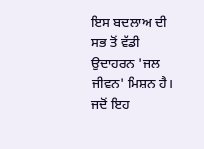ਇਸ ਬਦਲਾਅ ਦੀ ਸਭ ਤੋਂ ਵੱਡੀ ਉਦਾਹਰਨ 'ਜਲ ਜੀਵਨ' ਮਿਸ਼ਨ ਹੈ। ਜਦੋਂ ਇਹ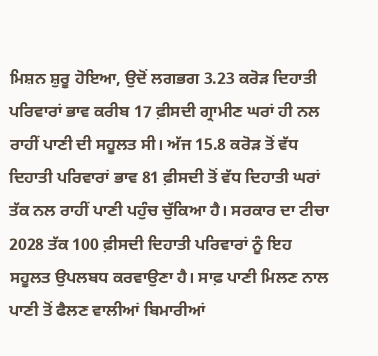ਮਿਸ਼ਨ ਸ਼ੁਰੂ ਹੋਇਆ, ਉਦੋਂ ਲਗਭਗ 3.23 ਕਰੋੜ ਦਿਹਾਤੀ ਪਰਿਵਾਰਾਂ ਭਾਵ ਕਰੀਬ 17 ਫ਼ੀਸਦੀ ਗ੍ਰਾਮੀਣ ਘਰਾਂ ਹੀ ਨਲ ਰਾਹੀਂ ਪਾਣੀ ਦੀ ਸਹੂਲਤ ਸੀ। ਅੱਜ 15.8 ਕਰੋੜ ਤੋਂ ਵੱਧ ਦਿਹਾਤੀ ਪਰਿਵਾਰਾਂ ਭਾਵ 81 ਫ਼ੀਸਦੀ ਤੋਂ ਵੱਧ ਦਿਹਾਤੀ ਘਰਾਂ ਤੱਕ ਨਲ ਰਾਹੀਂ ਪਾਣੀ ਪਹੁੰਚ ਚੁੱਕਿਆ ਹੈ। ਸਰਕਾਰ ਦਾ ਟੀਚਾ 2028 ਤੱਕ 100 ਫ਼ੀਸਦੀ ਦਿਹਾਤੀ ਪਰਿਵਾਰਾਂ ਨੂੰ ਇਹ ਸਹੂਲਤ ਉਪਲਬਧ ਕਰਵਾਉਣਾ ਹੈ। ਸਾਫ਼ ਪਾਣੀ ਮਿਲਣ ਨਾਲ ਪਾਣੀ ਤੋਂ ਫੈਲਣ ਵਾਲੀਆਂ ਬਿਮਾਰੀਆਂ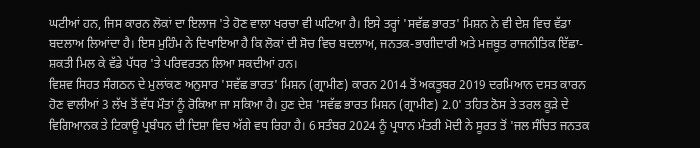ਘਟੀਆਂ ਹਨ, ਜਿਸ ਕਾਰਨ ਲੋਕਾਂ ਦਾ ਇਲਾਜ 'ਤੇ ਹੋਣ ਵਾਲਾ ਖਰਚਾ ਵੀ ਘਟਿਆ ਹੈ। ਇਸੇ ਤਰ੍ਹਾਂ 'ਸਵੱਛ ਭਾਰਤ' ਮਿਸ਼ਨ ਨੇ ਵੀ ਦੇਸ਼ ਵਿਚ ਵੱਡਾ ਬਦਲਾਅ ਲਿਆਂਦਾ ਹੈ। ਇਸ ਮੁਹਿੰਮ ਨੇ ਦਿਖਾਇਆ ਹੈ ਕਿ ਲੋਕਾਂ ਦੀ ਸੋਚ ਵਿਚ ਬਦਲਾਅ, ਜਨਤਕ-ਭਾਗੀਦਾਰੀ ਅਤੇ ਮਜ਼ਬੂਤ ਰਾਜਨੀਤਿਕ ਇੱਛਾ-ਸ਼ਕਤੀ ਮਿਲ ਕੇ ਵੱਡੇ ਪੱਧਰ 'ਤੇ ਪਰਿਵਰਤਨ ਲਿਆ ਸਕਦੀਆਂ ਹਨ।
ਵਿਸ਼ਵ ਸਿਹਤ ਸੰਗਠਨ ਦੇ ਮੁਲਾਂਕਣ ਅਨੁਸਾਰ 'ਸਵੱਛ ਭਾਰਤ' ਮਿਸ਼ਨ (ਗ੍ਰਾਮੀਣ) ਕਾਰਨ 2014 ਤੋਂ ਅਕਤੂਬਰ 2019 ਦਰਮਿਆਨ ਦਸਤ ਕਾਰਨ ਹੋਣ ਵਾਲੀਆਂ 3 ਲੱਖ ਤੋਂ ਵੱਧ ਮੌਤਾਂ ਨੂੰ ਰੋਕਿਆ ਜਾ ਸਕਿਆ ਹੈ। ਹੁਣ ਦੇਸ਼ 'ਸਵੱਛ ਭਾਰਤ ਮਿਸ਼ਨ (ਗ੍ਰਾਮੀਣ) 2.0' ਤਹਿਤ ਠੋਸ ਤੇ ਤਰਲ ਕੂੜੇ ਦੇ ਵਿਗਿਆਨਕ ਤੇ ਟਿਕਾਊ ਪ੍ਰਬੰਧਨ ਦੀ ਦਿਸ਼ਾ ਵਿਚ ਅੱਗੇ ਵਧ ਰਿਹਾ ਹੈ। 6 ਸਤੰਬਰ 2024 ਨੂੰ ਪ੍ਰਧਾਨ ਮੰਤਰੀ ਮੋਦੀ ਨੇ ਸੂਰਤ ਤੋਂ 'ਜਲ ਸੰਚਿਤ ਜਨਤਕ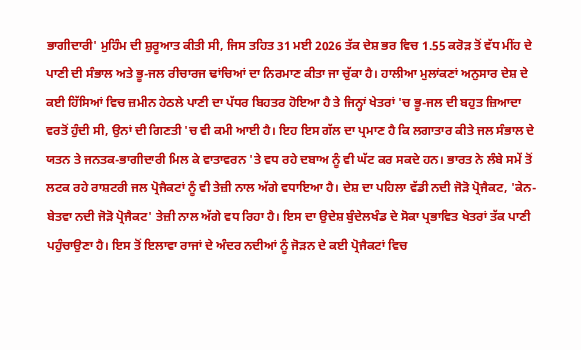ਭਾਗੀਦਾਰੀ' ਮੁਹਿੰਮ ਦੀ ਸ਼ੁਰੂਆਤ ਕੀਤੀ ਸੀ, ਜਿਸ ਤਹਿਤ 31 ਮਈ 2026 ਤੱਕ ਦੇਸ਼ ਭਰ ਵਿਚ 1.55 ਕਰੋੜ ਤੋਂ ਵੱਧ ਮੀਂਹ ਦੇ ਪਾਣੀ ਦੀ ਸੰਭਾਲ ਅਤੇ ਭੂ-ਜਲ ਰੀਚਾਰਜ ਢਾਂਚਿਆਂ ਦਾ ਨਿਰਮਾਣ ਕੀਤਾ ਜਾ ਚੁੱਕਾ ਹੈ। ਹਾਲੀਆ ਮੁਲਾਂਕਣਾਂ ਅਨੁਸਾਰ ਦੇਸ਼ ਦੇ ਕਈ ਹਿੱਸਿਆਂ ਵਿਚ ਜ਼ਮੀਨ ਹੇਠਲੇ ਪਾਣੀ ਦਾ ਪੱਧਰ ਬਿਹਤਰ ਹੋਇਆ ਹੈ ਤੇ ਜਿਨ੍ਹਾਂ ਖੇਤਰਾਂ 'ਚ ਭੂ-ਜਲ ਦੀ ਬਹੁਤ ਜ਼ਿਆਦਾ ਵਰਤੋਂ ਹੁੰਦੀ ਸੀ, ਉਨਾਂ ਦੀ ਗਿਣਤੀ 'ਚ ਵੀ ਕਮੀ ਆਈ ਹੈ। ਇਹ ਇਸ ਗੱਲ ਦਾ ਪ੍ਰਮਾਣ ਹੈ ਕਿ ਲਗਾਤਾਰ ਕੀਤੇ ਜਲ ਸੰਭਾਲ ਦੇ ਯਤਨ ਤੇ ਜਨਤਕ-ਭਾਗੀਦਾਰੀ ਮਿਲ ਕੇ ਵਾਤਾਵਰਨ 'ਤੇ ਵਧ ਰਹੇ ਦਬਾਅ ਨੂੰ ਵੀ ਘੱਟ ਕਰ ਸਕਦੇ ਹਨ। ਭਾਰਤ ਨੇ ਲੰਬੇ ਸਮੇਂ ਤੋਂ ਲਟਕ ਰਹੇ ਰਾਸ਼ਟਰੀ ਜਲ ਪ੍ਰੋਜੈਕਟਾਂ ਨੂੰ ਵੀ ਤੇਜ਼ੀ ਨਾਲ ਅੱਗੇ ਵਧਾਇਆ ਹੈ। ਦੇਸ਼ ਦਾ ਪਹਿਲਾ ਵੱਡੀ ਨਦੀ ਜੋੜੋ ਪ੍ਰੋਜੈਕਟ, 'ਕੇਨ-ਬੇਤਵਾ ਨਦੀ ਜੋੜੋ ਪ੍ਰੋਜੈਕਟ' ਤੇਜ਼ੀ ਨਾਲ ਅੱਗੇ ਵਧ ਰਿਹਾ ਹੈ। ਇਸ ਦਾ ਉਦੇਸ਼ ਬੁੰਦੇਲਖੰਡ ਦੇ ਸੋਕਾ ਪ੍ਰਭਾਵਿਤ ਖੇਤਰਾਂ ਤੱਕ ਪਾਣੀ ਪਹੁੰਚਾਉਣਾ ਹੈ। ਇਸ ਤੋਂ ਇਲਾਵਾ ਰਾਜਾਂ ਦੇ ਅੰਦਰ ਨਦੀਆਂ ਨੂੰ ਜੋੜਨ ਦੇ ਕਈ ਪ੍ਰੋਜੈਕਟਾਂ ਵਿਚ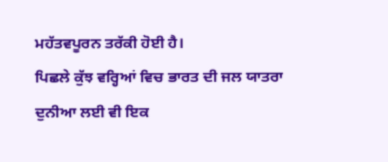ਮਹੱਤਵਪੂਰਨ ਤਰੱਕੀ ਹੋਈ ਹੈ।
ਪਿਛਲੇ ਕੁੱਝ ਵਰ੍ਹਿਆਂ ਵਿਚ ਭਾਰਤ ਦੀ ਜਲ ਯਾਤਰਾ ਦੁਨੀਆ ਲਈ ਵੀ ਇਕ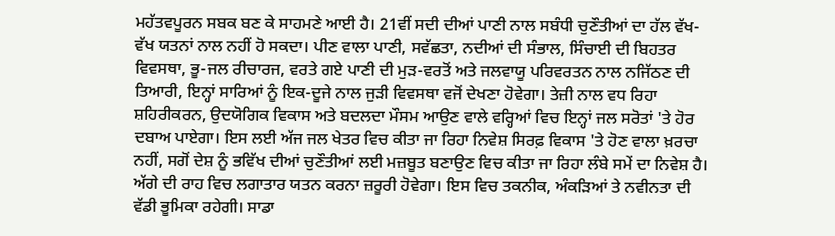ਮਹੱਤਵਪੂਰਨ ਸਬਕ ਬਣ ਕੇ ਸਾਹਮਣੇ ਆਈ ਹੈ। 21ਵੀਂ ਸਦੀ ਦੀਆਂ ਪਾਣੀ ਨਾਲ ਸਬੰਧੀ ਚੁਣੌਤੀਆਂ ਦਾ ਹੱਲ ਵੱਖ-ਵੱਖ ਯਤਨਾਂ ਨਾਲ ਨਹੀਂ ਹੋ ਸਕਦਾ। ਪੀਣ ਵਾਲਾ ਪਾਣੀ, ਸਵੱਛਤਾ, ਨਦੀਆਂ ਦੀ ਸੰਭਾਲ, ਸਿੰਚਾਈ ਦੀ ਬਿਹਤਰ ਵਿਵਸਥਾ, ਭੂ-ਜਲ ਰੀਚਾਰਜ, ਵਰਤੇ ਗਏ ਪਾਣੀ ਦੀ ਮੁੜ-ਵਰਤੋਂ ਅਤੇ ਜਲਵਾਯੂ ਪਰਿਵਰਤਨ ਨਾਲ ਨਜਿੱਠਣ ਦੀ ਤਿਆਰੀ, ਇਨ੍ਹਾਂ ਸਾਰਿਆਂ ਨੂੰ ਇਕ-ਦੂਜੇ ਨਾਲ ਜੁੜੀ ਵਿਵਸਥਾ ਵਜੋਂ ਦੇਖਣਾ ਹੋਵੇਗਾ। ਤੇਜ਼ੀ ਨਾਲ ਵਧ ਰਿਹਾ ਸ਼ਹਿਰੀਕਰਨ, ਉਦਯੋਗਿਕ ਵਿਕਾਸ ਅਤੇ ਬਦਲਦਾ ਮੌਸਮ ਆਉਣ ਵਾਲੇ ਵਰ੍ਹਿਆਂ ਵਿਚ ਇਨ੍ਹਾਂ ਜਲ ਸਰੋਤਾਂ 'ਤੇ ਹੋਰ ਦਬਾਅ ਪਾਏਗਾ। ਇਸ ਲਈ ਅੱਜ ਜਲ ਖੇਤਰ ਵਿਚ ਕੀਤਾ ਜਾ ਰਿਹਾ ਨਿਵੇਸ਼ ਸਿਰਫ਼ ਵਿਕਾਸ 'ਤੇ ਹੋਣ ਵਾਲਾ ਖ਼ਰਚਾ ਨਹੀਂ, ਸਗੋਂ ਦੇਸ਼ ਨੂੰ ਭਵਿੱਖ ਦੀਆਂ ਚੁਣੌਤੀਆਂ ਲਈ ਮਜ਼ਬੂਤ ਬਣਾਉਣ ਵਿਚ ਕੀਤਾ ਜਾ ਰਿਹਾ ਲੰਬੇ ਸਮੇਂ ਦਾ ਨਿਵੇਸ਼ ਹੈ। ਅੱਗੇ ਦੀ ਰਾਹ ਵਿਚ ਲਗਾਤਾਰ ਯਤਨ ਕਰਨਾ ਜ਼ਰੂਰੀ ਹੋਵੇਗਾ। ਇਸ ਵਿਚ ਤਕਨੀਕ, ਅੰਕੜਿਆਂ ਤੇ ਨਵੀਨਤਾ ਦੀ ਵੱਡੀ ਭੂਮਿਕਾ ਰਹੇਗੀ। ਸਾਡਾ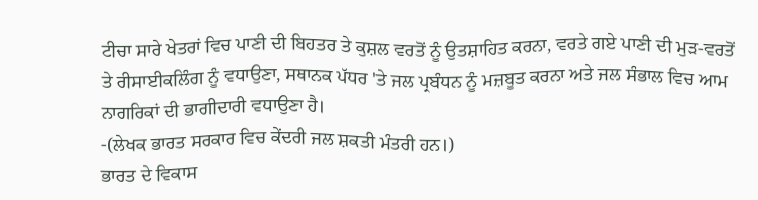ਟੀਚਾ ਸਾਰੇ ਖੇਤਰਾਂ ਵਿਚ ਪਾਣੀ ਦੀ ਬਿਹਤਰ ਤੇ ਕੁਸ਼ਲ ਵਰਤੋਂ ਨੂੰ ਉਤਸ਼ਾਹਿਤ ਕਰਨਾ, ਵਰਤੇ ਗਏ ਪਾਣੀ ਦੀ ਮੁੜ-ਵਰਤੋਂ ਤੇ ਰੀਸਾਈਕਲਿੰਗ ਨੂੰ ਵਧਾਉਣਾ, ਸਥਾਨਕ ਪੱਧਰ 'ਤੇ ਜਲ ਪ੍ਰਬੰਧਨ ਨੂੰ ਮਜ਼ਬੂਤ ਕਰਨਾ ਅਤੇ ਜਲ ਸੰਭਾਲ ਵਿਚ ਆਮ ਨਾਗਰਿਕਾਂ ਦੀ ਭਾਗੀਦਾਰੀ ਵਧਾਉਣਾ ਹੈ।
-(ਲੇਖਕ ਭਾਰਤ ਸਰਕਾਰ ਵਿਚ ਕੇਂਦਰੀ ਜਲ ਸ਼ਕਤੀ ਮੰਤਰੀ ਹਨ।)
ਭਾਰਤ ਦੇ ਵਿਕਾਸ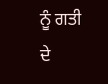ਨੂੰ ਗਤੀ ਦੇ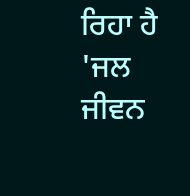ਰਿਹਾ ਹੈ 'ਜਲ ਜੀਵਨ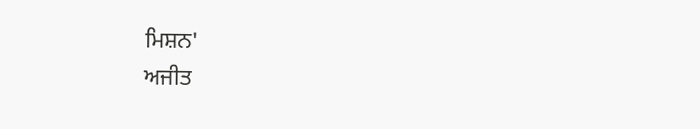ਮਿਸ਼ਨ'
ਅਜੀਤ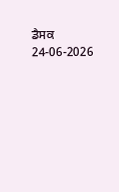ਡੈਸਕ
24-06-2026